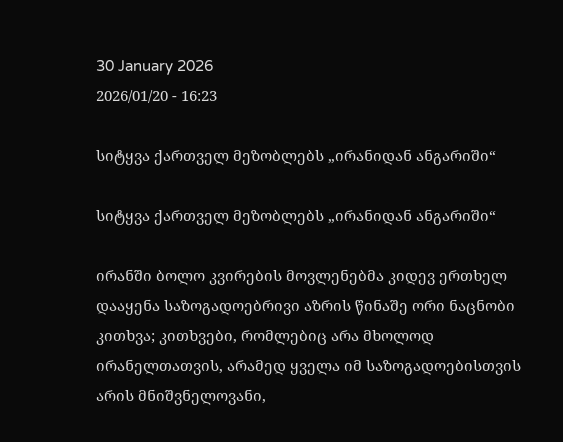30 January 2026
2026/01/20 - 16:23

სიტყვა ქართველ მეზობლებს „ირანიდან ანგარიში“

სიტყვა ქართველ მეზობლებს „ირანიდან ანგარიში“

ირანში ბოლო კვირების მოვლენებმა კიდევ ერთხელ დააყენა საზოგადოებრივი აზრის წინაშე ორი ნაცნობი კითხვა; კითხვები, რომლებიც არა მხოლოდ ირანელთათვის, არამედ ყველა იმ საზოგადოებისთვის არის მნიშვნელოვანი,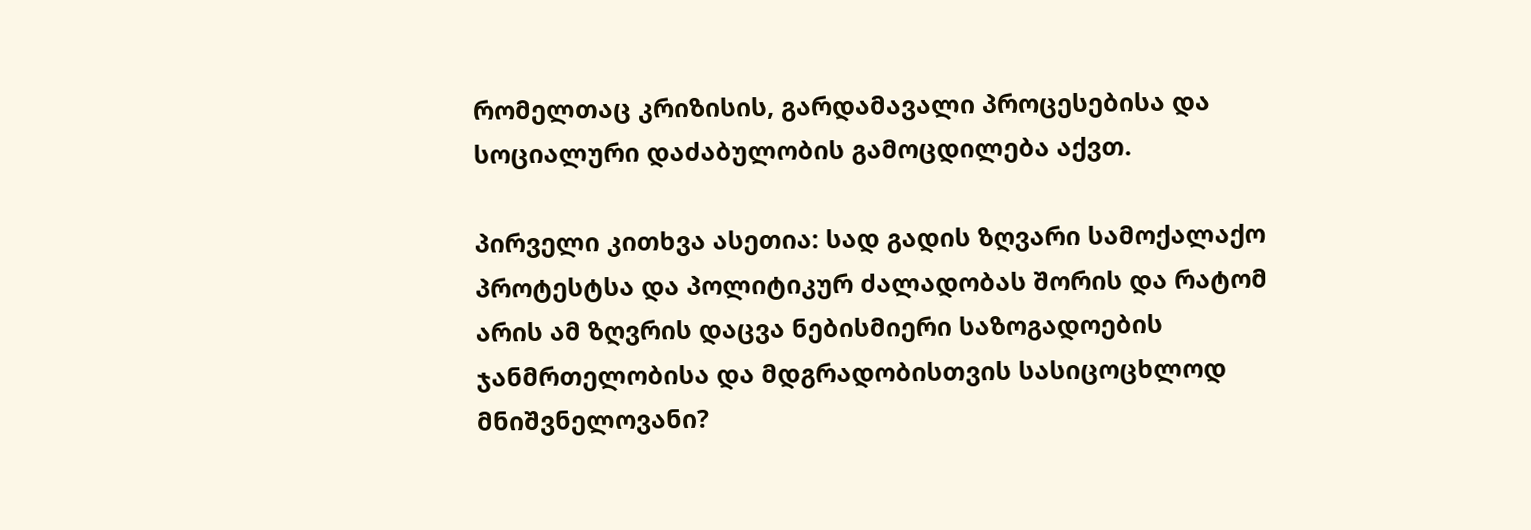რომელთაც კრიზისის, გარდამავალი პროცესებისა და სოციალური დაძაბულობის გამოცდილება აქვთ.

პირველი კითხვა ასეთია: სად გადის ზღვარი სამოქალაქო პროტესტსა და პოლიტიკურ ძალადობას შორის და რატომ არის ამ ზღვრის დაცვა ნებისმიერი საზოგადოების ჯანმრთელობისა და მდგრადობისთვის სასიცოცხლოდ მნიშვნელოვანი?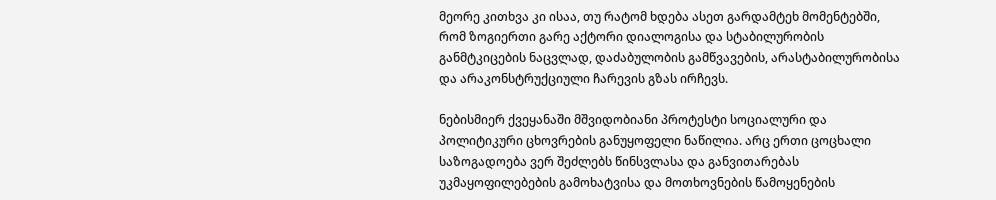მეორე კითხვა კი ისაა, თუ რატომ ხდება ასეთ გარდამტეხ მომენტებში, რომ ზოგიერთი გარე აქტორი დიალოგისა და სტაბილურობის განმტკიცების ნაცვლად, დაძაბულობის გამწვავების, არასტაბილურობისა და არაკონსტრუქციული ჩარევის გზას ირჩევს.

ნებისმიერ ქვეყანაში მშვიდობიანი პროტესტი სოციალური და პოლიტიკური ცხოვრების განუყოფელი ნაწილია. არც ერთი ცოცხალი საზოგადოება ვერ შეძლებს წინსვლასა და განვითარებას უკმაყოფილებების გამოხატვისა და მოთხოვნების წამოყენების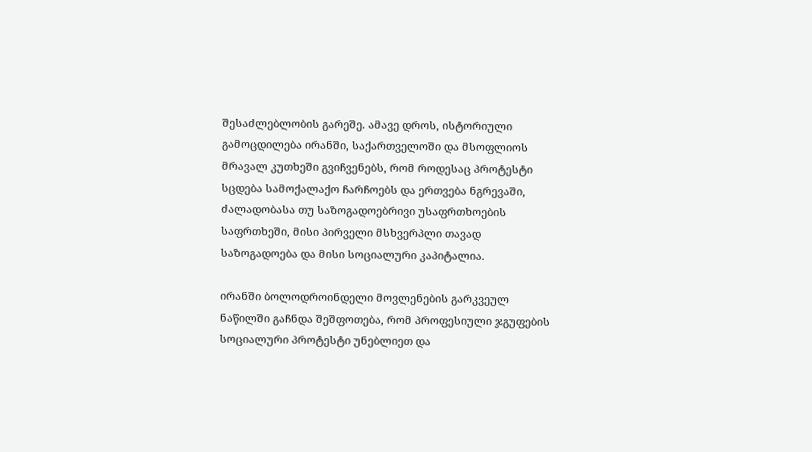შესაძლებლობის გარეშე. ამავე დროს, ისტორიული გამოცდილება ირანში, საქართველოში და მსოფლიოს მრავალ კუთხეში გვიჩვენებს, რომ როდესაც პროტესტი სცდება სამოქალაქო ჩარჩოებს და ერთვება ნგრევაში, ძალადობასა თუ საზოგადოებრივი უსაფრთხოების საფრთხეში, მისი პირველი მსხვერპლი თავად საზოგადოება და მისი სოციალური კაპიტალია.

ირანში ბოლოდროინდელი მოვლენების გარკვეულ ნაწილში გაჩნდა შეშფოთება, რომ პროფესიული ჯგუფების სოციალური პროტესტი უნებლიეთ და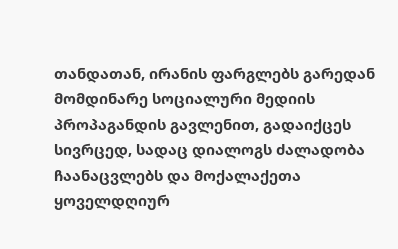თანდათან, ირანის ფარგლებს გარედან მომდინარე სოციალური მედიის პროპაგანდის გავლენით, გადაიქცეს სივრცედ, სადაც დიალოგს ძალადობა ჩაანაცვლებს და მოქალაქეთა ყოველდღიურ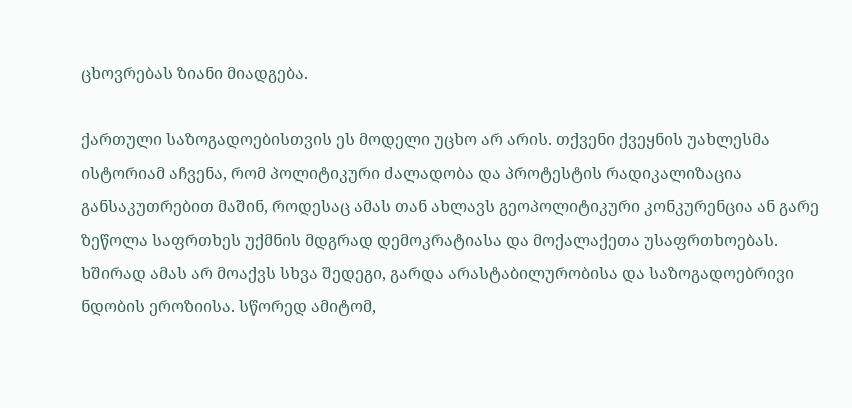ცხოვრებას ზიანი მიადგება.

ქართული საზოგადოებისთვის ეს მოდელი უცხო არ არის. თქვენი ქვეყნის უახლესმა ისტორიამ აჩვენა, რომ პოლიტიკური ძალადობა და პროტესტის რადიკალიზაცია განსაკუთრებით მაშინ, როდესაც ამას თან ახლავს გეოპოლიტიკური კონკურენცია ან გარე ზეწოლა საფრთხეს უქმნის მდგრად დემოკრატიასა და მოქალაქეთა უსაფრთხოებას. ხშირად ამას არ მოაქვს სხვა შედეგი, გარდა არასტაბილურობისა და საზოგადოებრივი ნდობის ეროზიისა. სწორედ ამიტომ,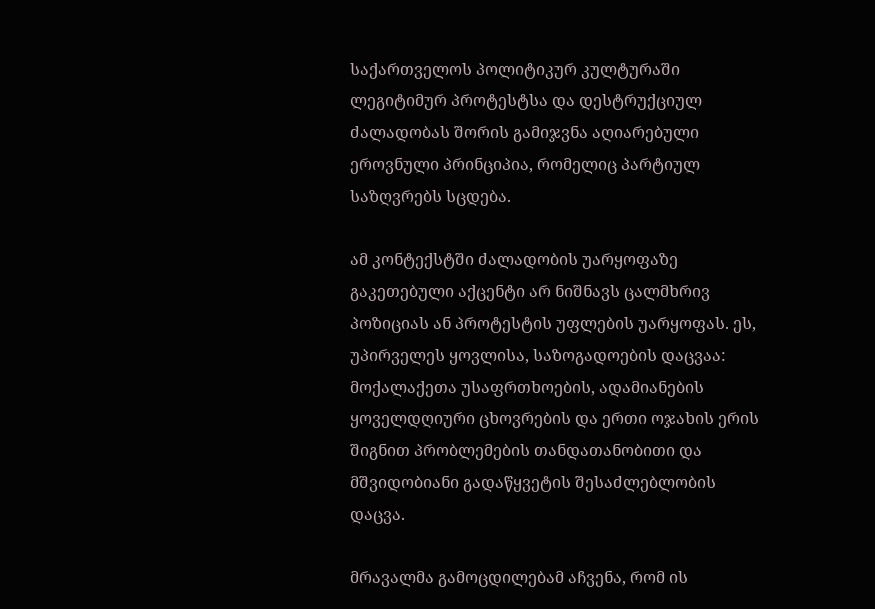საქართველოს პოლიტიკურ კულტურაში ლეგიტიმურ პროტესტსა და დესტრუქციულ ძალადობას შორის გამიჯვნა აღიარებული ეროვნული პრინციპია, რომელიც პარტიულ საზღვრებს სცდება.

ამ კონტექსტში ძალადობის უარყოფაზე გაკეთებული აქცენტი არ ნიშნავს ცალმხრივ პოზიციას ან პროტესტის უფლების უარყოფას. ეს, უპირველეს ყოვლისა, საზოგადოების დაცვაა: მოქალაქეთა უსაფრთხოების, ადამიანების ყოველდღიური ცხოვრების და ერთი ოჯახის ერის შიგნით პრობლემების თანდათანობითი და მშვიდობიანი გადაწყვეტის შესაძლებლობის დაცვა.

მრავალმა გამოცდილებამ აჩვენა, რომ ის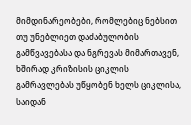მიმდინარეობები, რომლებიც ნებსით თუ უნებლიეთ დაძაბულობის გამწვავებასა და ნგრევას მიმართავენ, ხშირად კრიზისის ციკლის გამრავლებას უწყობენ ხელს ციკლისა, საიდან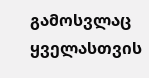გამოსვლაც ყველასთვის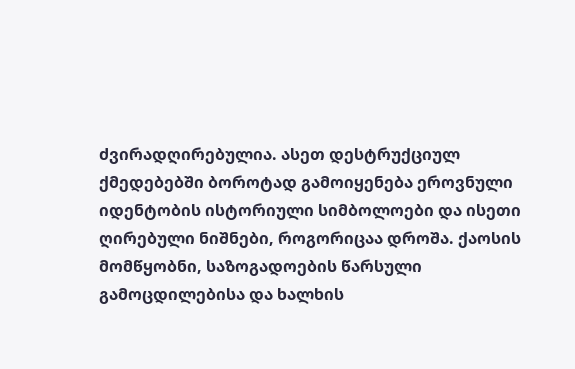ძვირადღირებულია. ასეთ დესტრუქციულ ქმედებებში ბოროტად გამოიყენება ეროვნული იდენტობის ისტორიული სიმბოლოები და ისეთი ღირებული ნიშნები, როგორიცაა დროშა. ქაოსის მომწყობნი, საზოგადოების წარსული გამოცდილებისა და ხალხის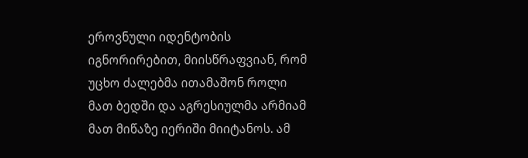ეროვნული იდენტობის იგნორირებით, მიისწრაფვიან, რომ უცხო ძალებმა ითამაშონ როლი მათ ბედში და აგრესიულმა არმიამ მათ მიწაზე იერიში მიიტანოს. ამ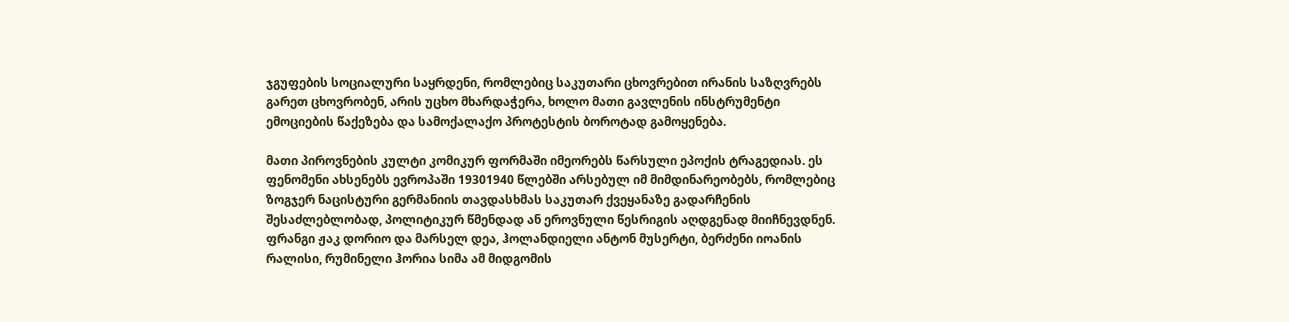ჯგუფების სოციალური საყრდენი, რომლებიც საკუთარი ცხოვრებით ირანის საზღვრებს გარეთ ცხოვრობენ, არის უცხო მხარდაჭერა, ხოლო მათი გავლენის ინსტრუმენტი ემოციების წაქეზება და სამოქალაქო პროტესტის ბოროტად გამოყენება.

მათი პიროვნების კულტი კომიკურ ფორმაში იმეორებს წარსული ეპოქის ტრაგედიას. ეს ფენომენი ახსენებს ევროპაში 19301940 წლებში არსებულ იმ მიმდინარეობებს, რომლებიც ზოგჯერ ნაცისტური გერმანიის თავდასხმას საკუთარ ქვეყანაზე გადარჩენის შესაძლებლობად, პოლიტიკურ წმენდად ან ეროვნული წესრიგის აღდგენად მიიჩნევდნენ. ფრანგი ჟაკ დორიო და მარსელ დეა, ჰოლანდიელი ანტონ მუსერტი, ბერძენი იოანის რალისი, რუმინელი ჰორია სიმა ამ მიდგომის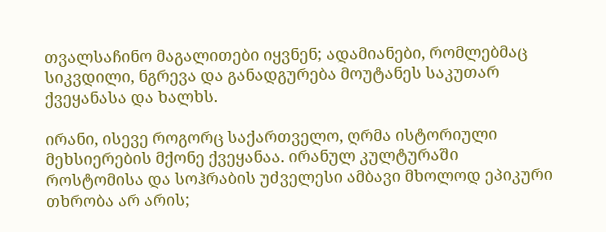თვალსაჩინო მაგალითები იყვნენ; ადამიანები, რომლებმაც სიკვდილი, ნგრევა და განადგურება მოუტანეს საკუთარ ქვეყანასა და ხალხს.

ირანი, ისევე როგორც საქართველო, ღრმა ისტორიული მეხსიერების მქონე ქვეყანაა. ირანულ კულტურაში როსტომისა და სოჰრაბის უძველესი ამბავი მხოლოდ ეპიკური თხრობა არ არის;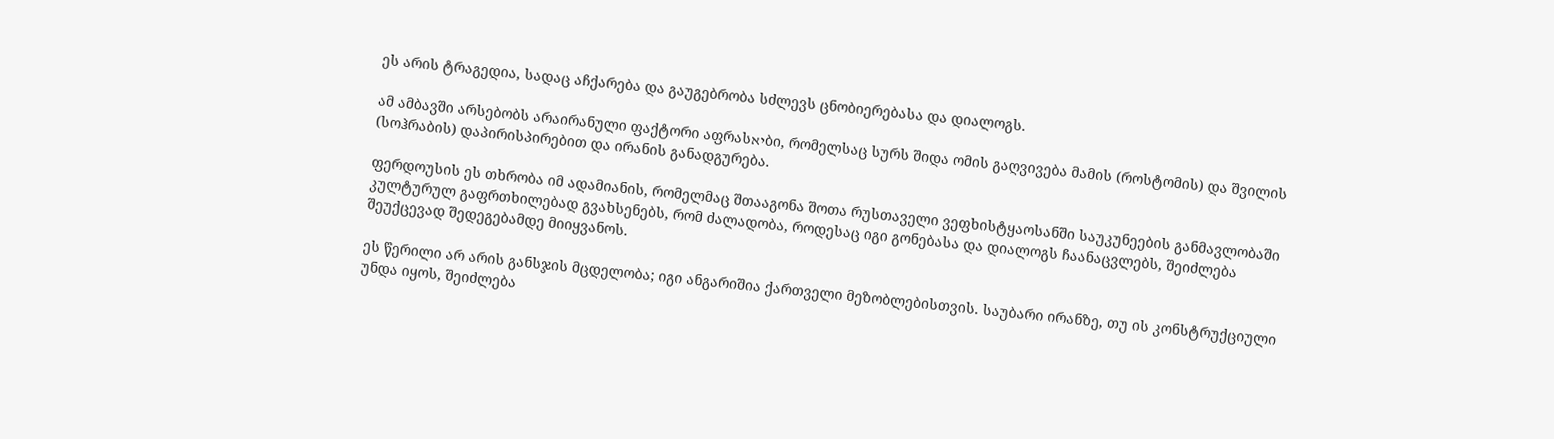ეს არის ტრაგედია, სადაც აჩქარება და გაუგებრობა სძლევს ცნობიერებასა და დიალოგს.

ამ ამბავში არსებობს არაირანული ფაქტორი აფრასיאბი, რომელსაც სურს შიდა ომის გაღვივება მამის (როსტომის) და შვილის (სოჰრაბის) დაპირისპირებით და ირანის განადგურება.

ფერდოუსის ეს თხრობა იმ ადამიანის, რომელმაც შთააგონა შოთა რუსთაველი ვეფხისტყაოსანში საუკუნეების განმავლობაში კულტურულ გაფრთხილებად გვახსენებს, რომ ძალადობა, როდესაც იგი გონებასა და დიალოგს ჩაანაცვლებს, შეიძლება შეუქცევად შედეგებამდე მიიყვანოს.

ეს წერილი არ არის განსჯის მცდელობა; იგი ანგარიშია ქართველი მეზობლებისთვის. საუბარი ირანზე, თუ ის კონსტრუქციული უნდა იყოს, შეიძლება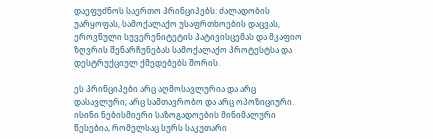დაეფუძნოს საერთო პრინციპებს: ძალადობის უარყოფას, სამოქალაქო უსაფრთხოების დაცვას, ეროვნული სუვერენიტეტის პატივისცემას და მკაფიო ზღვრის შენარჩუნებას სამოქალაქო პროტესტსა და დესტრუქციულ ქმედებებს შორის.

ეს პრინციპები არც აღმოსავლურია და არც დასავლური; არც სამთავრობო და არც ოპოზიციური. ისინი ნებისმიერი საზოგადოების მინიმალური წესებია, რომელსაც სურს საკუთარი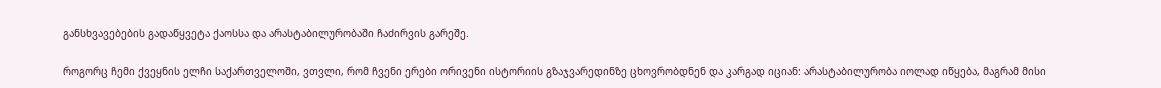განსხვავებების გადაწყვეტა ქაოსსა და არასტაბილურობაში ჩაძირვის გარეშე.

როგორც ჩემი ქვეყნის ელჩი საქართველოში, ვთვლი, რომ ჩვენი ერები ორივენი ისტორიის გზაჯვარედინზე ცხოვრობდნენ და კარგად იციან: არასტაბილურობა იოლად იწყება, მაგრამ მისი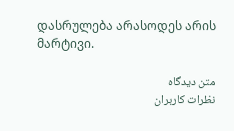დასრულება არასოდეს არის მარტივი.

متن دیدگاه
نظرات کاربران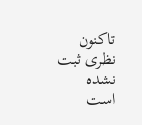تاکنون نظری ثبت نشده است